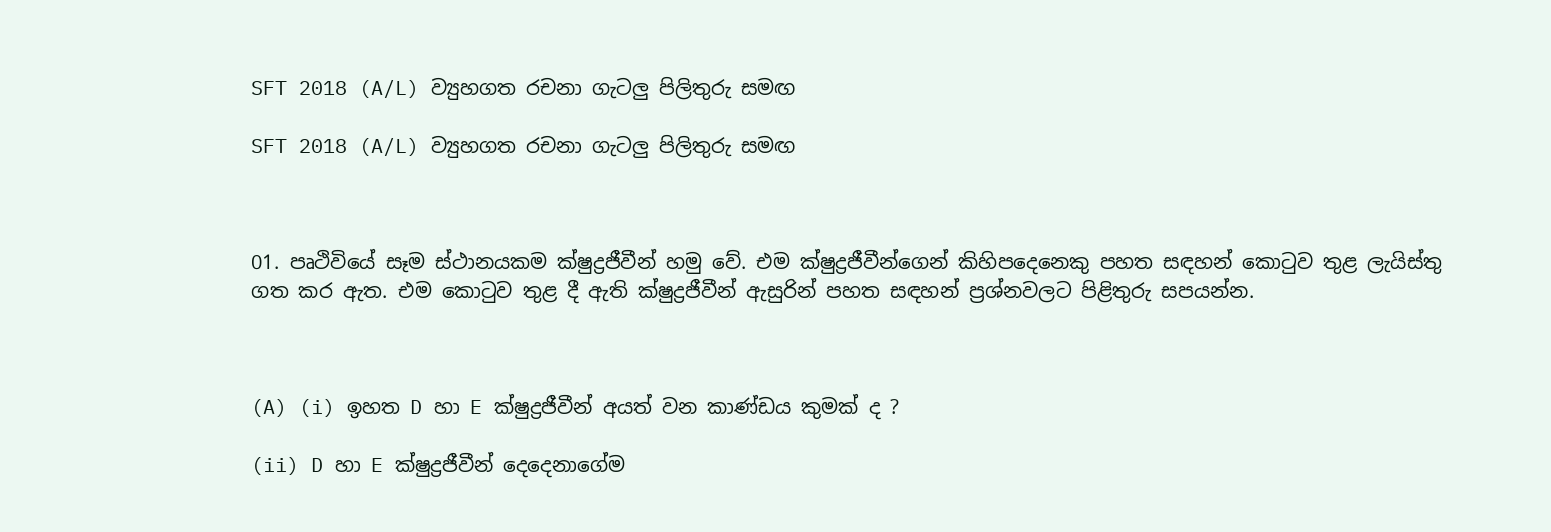SFT 2018 (A/L) ව්‍යුහගත රචනා ගැටලු පිලිතුරු සමඟ

SFT 2018 (A/L) ව්‍යුහගත රචනා ගැටලු පිලිතුරු සමඟ



01. පෘථිවියේ සෑම ස්ථානයකම ක්ෂුද්‍රජීවීන් හමු වේ. එම ක්ෂුද්‍රජීවීන්ගෙන් කිහිපදෙනෙකු පහත සඳහන් කොටුව තුළ ලැයිස්තු ගත කර ඇත. එම කොටුව තුළ දී ඇති ක්ෂුද්‍රජීවීන් ඇසුරින් පහත සඳහන් ප්‍රශ්නවලට පිළිතුරු සපයන්න.



(A) (i) ඉහත D හා E ක්ෂුද්‍රජීවීන් අයත් වන කාණ්ඩය කුමක් ද ?

(ii) D හා E ක්ෂුද්‍රජීවීන් දෙදෙනාගේම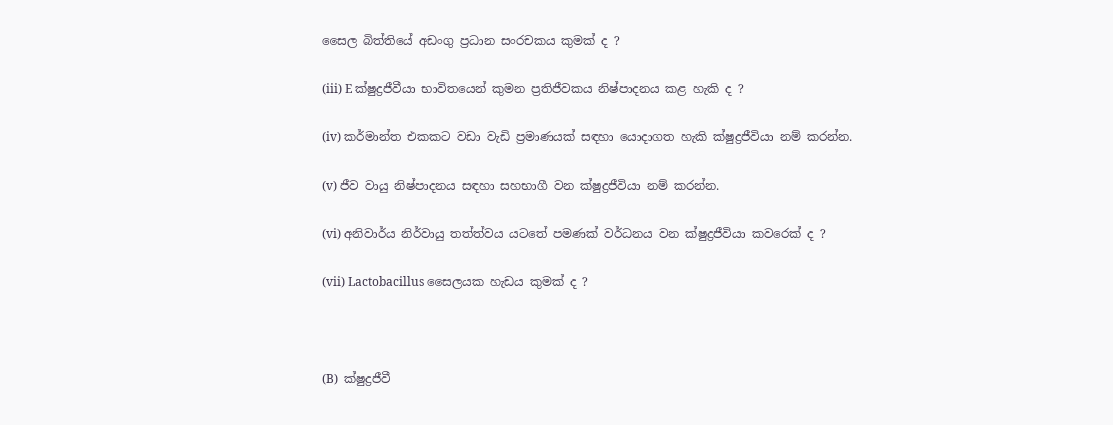සෛල බිත්තියේ අඩංගු ප්‍රධාන සංරචකය කුමක් ද ?

(iii) E ක්ෂුද්‍රජීවීයා භාවිතයෙන් කුමන ප්‍රතිජීවකය නිෂ්පාදනය කළ හැකි ද ?

(iv) කර්මාන්ත එකකට වඩා වැඩි ප්‍රමාණයක් සඳහා යොදාගත හැකි ක්ෂුද්‍රජීවියා නම් කරන්න.

(v) ජීව වායු නිෂ්පාදනය සඳහා සහභාගී වන ක්ෂුද්‍රජීවියා නම් කරන්න.

(vi) අනිවාර්ය නිර්වායු තත්ත්වය යටතේ පමණක් වර්ධනය වන ක්ෂුද්‍රජීවියා කවරෙක් ද ?

(vii) Lactobacillus සෛලයක හැඩය කුමක් ද ?



(B)  ක්ෂුද්‍රජීවී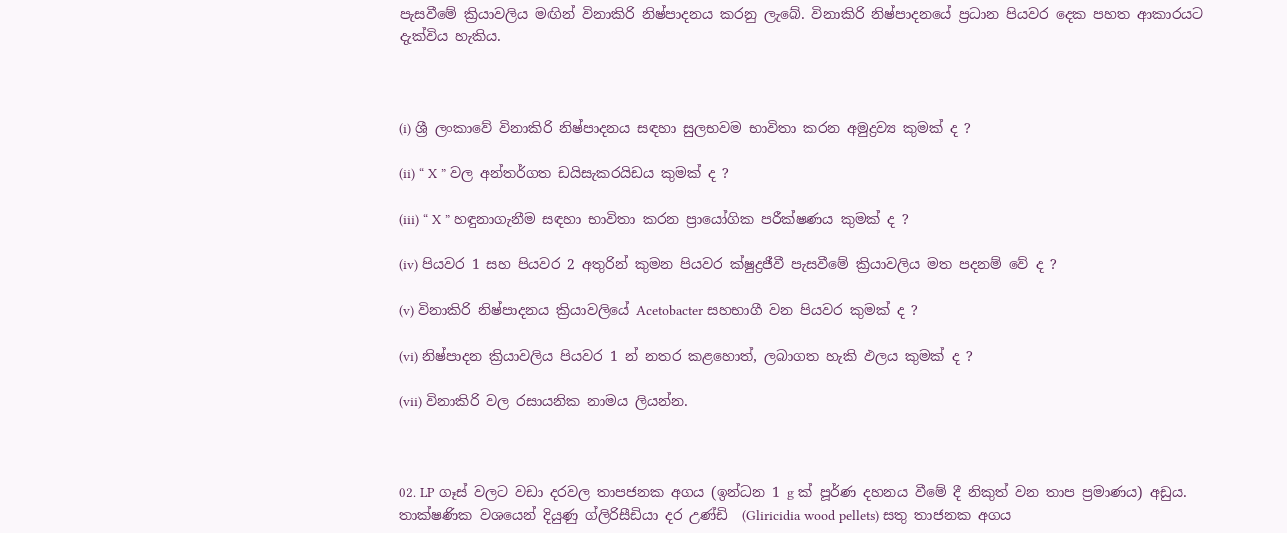පැසවීමේ ක්‍රියාවලිය මඟින් විනාකිරි නිෂ්පාදනය කරනු ලැබේ. විනාකිරි නිෂ්පාදනයේ ප්‍රධාන පියවර දෙක පහත ආකාරයට දැක්විය හැකිය.



(i) ශ්‍රී ලංකාවේ විනාකිරි නිෂ්පාදනය සඳහා සුලභවම භාවිතා කරන අමුද්‍රව්‍ය කුමක් ද ?

(ii) “ X ” වල අන්තර්ගත ඩයිසැකරයිඩය කුමක් ද ?

(iii) “ X ” හඳුනාගැනීම සඳහා භාවිතා කරන ප්‍රායෝගික පරීක්ෂණය කුමක් ද ?

(iv) පියවර 1 සහ පියවර 2 අතුරින් කුමන පියවර ක්ෂුද්‍රජීවී පැසවීමේ ක්‍රියාවලිය මත පදනම් වේ ද ?

(v) විනාකිරි නිෂ්පාදනය ක්‍රියාවලියේ Acetobacter සහභාගී වන පියවර කුමක් ද ?

(vi) නිෂ්පාදන ක්‍රියාවලිය පියවර 1 න් නතර කළහොත්, ලබාගත හැකි ඵලය කුමක් ද ?

(vii) විනාකිරි වල රසායනික නාමය ලියන්න.



02. LP ගෑස් වලට වඩා දරවල තාපජනක අගය (ඉන්ධන 1 g ක් පූර්ණ දහනය වීමේ දී නිකුත් වන තාප ප්‍රමාණය) අඩුය. තාක්ෂණික වශයෙන් දියුණු ග්ලිරිසීඩියා දර උණ්ඩි  (Gliricidia wood pellets) සතු තාජනක අගය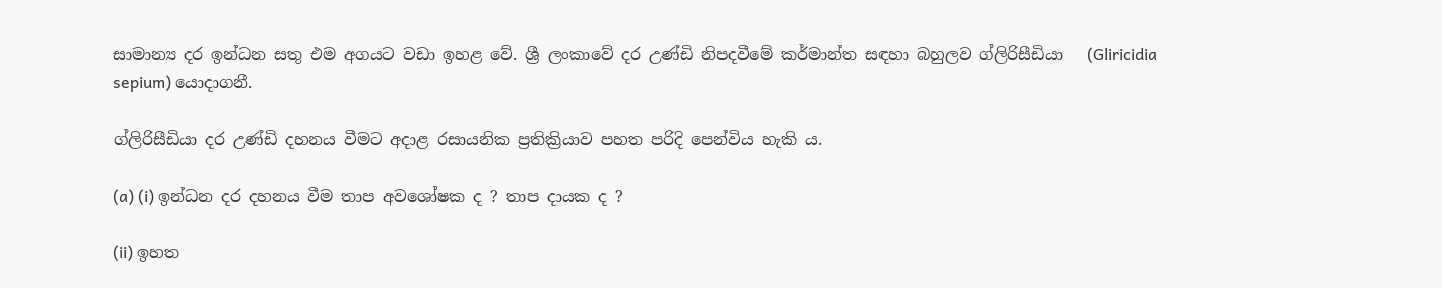සාමාන්‍ය දර ඉන්ධන සතු එම අගයට වඩා ඉහළ වේ. ශ්‍රී ලංකාවේ දර උණ්ඩි නිපදවීමේ කර්මාන්ත සඳහා බහුලව ග්ලිරිසීඩියා   (Gliricidia sepium) යොදාගනී.

ග්ලිරිසීඩියා දර උණ්ඩි දහනය වීමට අදාළ රසායනික ප්‍රතික්‍රියාව පහත පරිදි පෙන්විය හැකි ය.

(a) (i) ඉන්ධන දර දහනය වීම තාප අවශෝෂක ද ? තාප දායක ද ?

(ii) ඉහත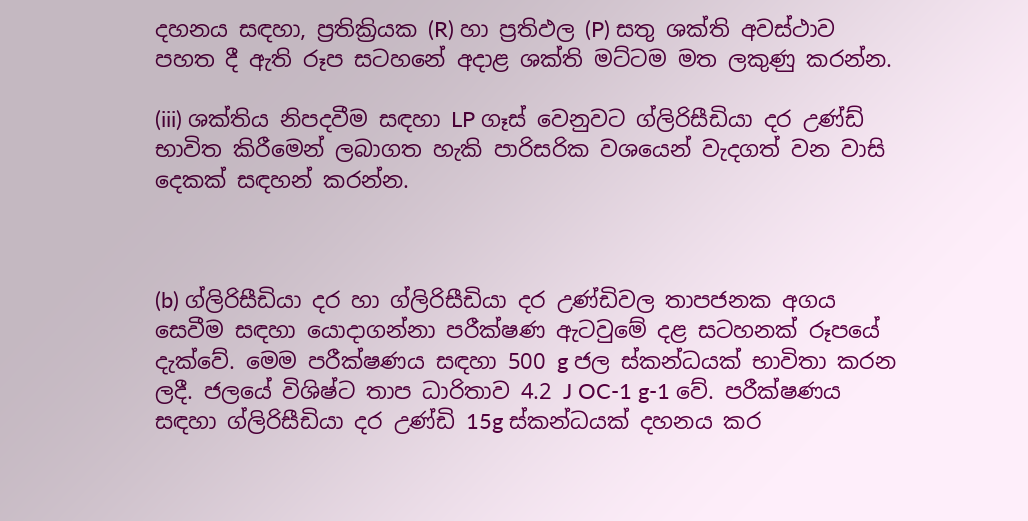දහනය සඳහා, ප්‍රතික්‍රියක (R) හා ප්‍රතිඵල (P) සතු ශක්ති අවස්ථාව පහත දී ඇති රූප සටහනේ අදාළ ශක්ති මට්ටම මත ලකුණු කරන්න.

(iii) ශක්තිය නිපදවීම සඳහා LP ගෑස් වෙනුවට ග්ලිරිසීඩියා දර උණ්ඩ් භාවිත කිරීමෙන් ලබාගත හැකි පාරිසරික වශයෙන් වැදගත් වන වාසි දෙකක් සඳහන් කරන්න.



(b) ග්ලිරිසීඩියා දර හා ග්ලිරිසීඩියා දර උණ්ඩිවල තාපජනක අගය සෙවීම සඳහා යොදාගන්නා පරීක්ෂණ ඇටවුමේ දළ සටහනක් රූපයේ දැක්වේ. මෙම පරීක්ෂණය සඳහා 500 g ජල ස්කන්ධයක් භාවිතා කරන ලදී. ජලයේ විශිෂ්ට තාප ධාරිතාව 4.2 J OC-1 g-1 වේ. පරීක්ෂණය සඳහා ග්ලිරිසීඩියා දර උණ්ඩි 15g ස්කන්ධයක් දහනය කර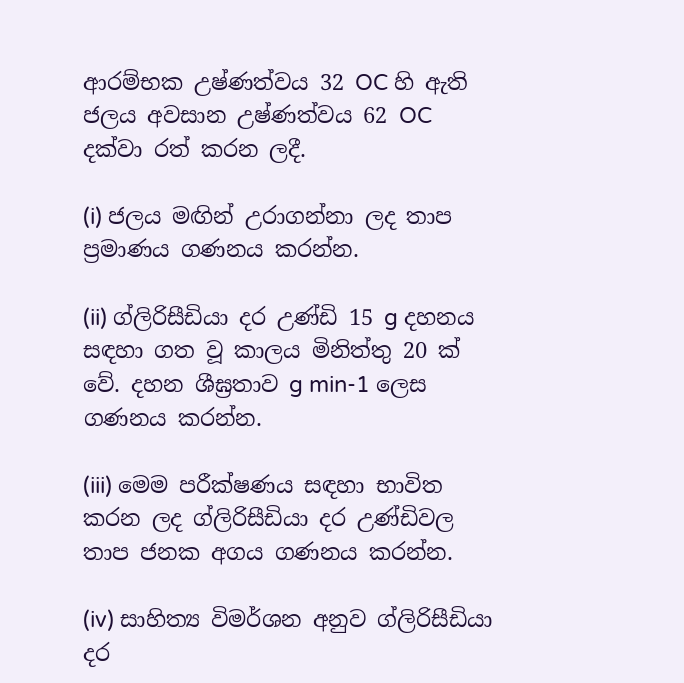ආරම්භක උෂ්ණත්වය 32 OC හි ඇති ජලය අවසාන උෂ්ණත්වය 62 OC දක්වා රත් කරන ලදී.

(i) ජලය මඟින් උරාගන්නා ලද තාප ප්‍රමාණය ගණනය කරන්න.

(ii) ග්ලිරිසීඩියා දර උණ්ඩි 15 g දහනය සඳහා ගත වූ කාලය මිනිත්තු 20 ක් වේ. දහන ශීඝ්‍රතාව g min-1 ලෙස ගණනය කරන්න.

(iii) මෙම පරීක්ෂණය සඳහා භාවිත කරන ලද ග්ලිරිසීඩියා දර උණ්ඩිවල තාප ජනක අගය ගණනය කරන්න.

(iv) සාහිත්‍ය විමර්ශන අනුව ග්ලිරිසීඩියා දර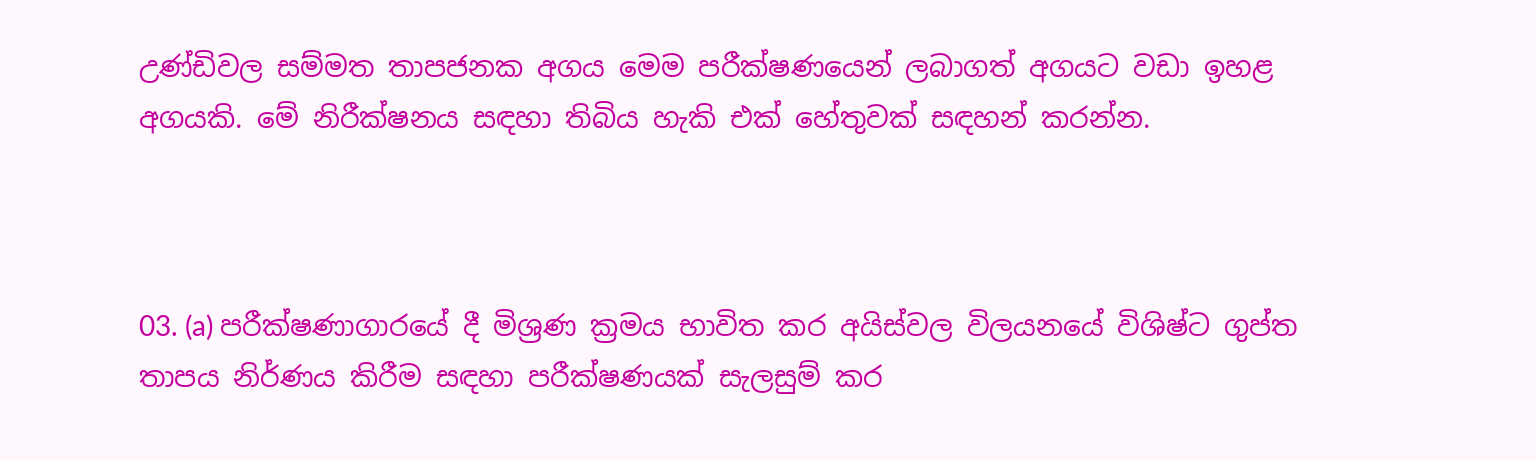උණ්ඩිවල සම්මත තාපජනක අගය මෙම පරීක්ෂණයෙන් ලබාගත් අගයට වඩා ඉහළ අගයකි. මේ නිරීක්ෂනය සඳහා තිබිය හැකි එක් හේතුවක් සඳහන් කරන්න.



03. (a) පරීක්ෂණාගාරයේ දී මිශ්‍රණ ක්‍රමය භාවිත කර අයිස්වල විලයනයේ විශිෂ්ට ගුප්ත තාපය නිර්ණය කිරීම සඳහා පරීක්ෂණයක් සැලසුම් කර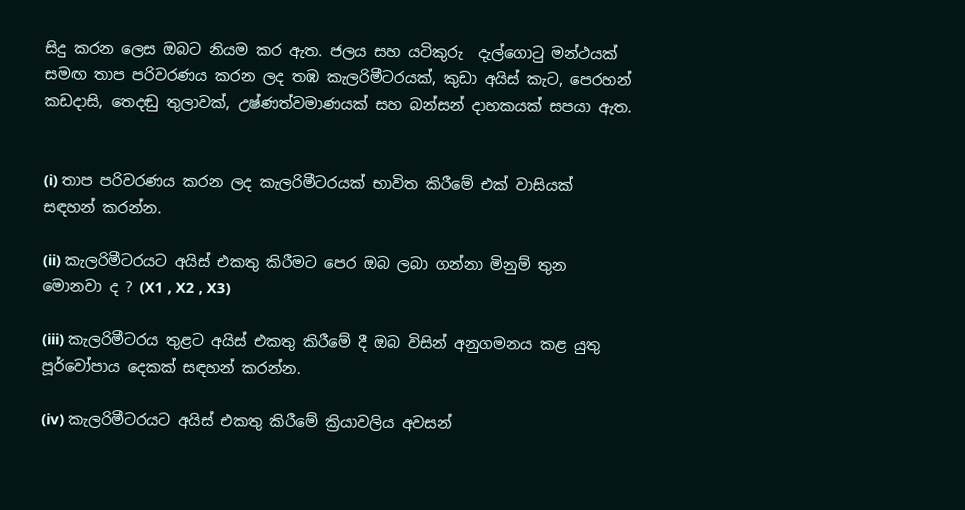සිදු කරන ලෙස ඔබට නියම කර ඇත. ජලය සහ යටිකුරු  දැල්ගොටු මන්ථයක් සමඟ තාප පරිවරණය කරන ලද තඹ කැලරිමීටරයක්, කුඩා අයිස් කැට, පෙරහන් කඩදාසි, තෙදඬු තුලාවක්, උෂ්ණත්වමාණයක් සහ බන්සන් දාහකයක් සපයා ඇත.


(i) තාප පරිවරණය කරන ලද කැලරිමීටරයක් භාවිත කිරීමේ එක් වාසියක් සඳහන් කරන්න.

(ii) කැලරිමීටරයට අයිස් එකතු කිරීමට පෙර ඔබ ලබා ගන්නා මිනුම් තුන මොනවා ද ? (X1 , X2 , X3)

(iii) කැලරිමීටරය තුළට අයිස් එකතු කිරීමේ දී ඔබ විසින් අනුගමනය කළ යුතු පූර්වෝපාය දෙකක් සඳහන් කරන්න.

(iv) කැලරිමීටරයට අයිස් එකතු කිරීමේ ක්‍රියාවලිය අවසන්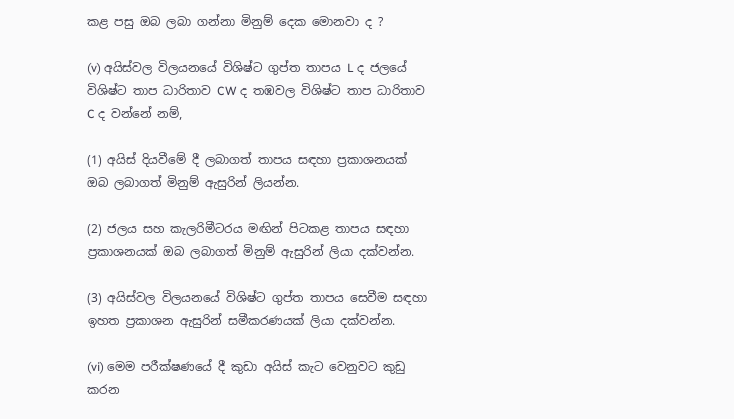කළ පසු ඔබ ලබා ගන්නා මිනුම් දෙක මොනවා ද ?

(v) අයිස්වල විලයනයේ විශිෂ්ට ගුප්ත තාපය L ද ජලයේ විශිෂ්ට තාප ධාරිතාව CW ද තඹවල විශිෂ්ට තාප ධාරිතාව C ද වන්නේ නම්,

(1) අයිස් දියවීමේ දී ලබාගත් තාපය සඳහා ප්‍රකාශනයක් ඔබ ලබාගත් මිනුම් ඇසුරින් ලියන්න.

(2) ජලය සහ කැලරිමීටරය මඟින් පිටකළ තාපය සඳහා ප්‍රකාශනයක් ඔබ ලබාගත් මිනුම් ඇසුරින් ලියා දක්වන්න.

(3) අයිස්වල විලයනයේ විශිෂ්ට ගුප්ත තාපය සෙවීම සඳහා ඉහත ප්‍රකාශන ඇසුරින් සමීකරණයක් ලියා දක්වන්න.

(vi) මෙම පරීක්ෂණයේ දී කුඩා අයිස් කැට වෙනුවට කුඩු කරන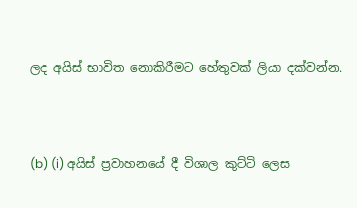ලද අයිස් භාවිත නොකිරීමට හේතුවක් ලියා දක්වන්න.



(b) (i) අයිස් ප්‍රවාහනයේ දී විශාල කුට්ටි ලෙස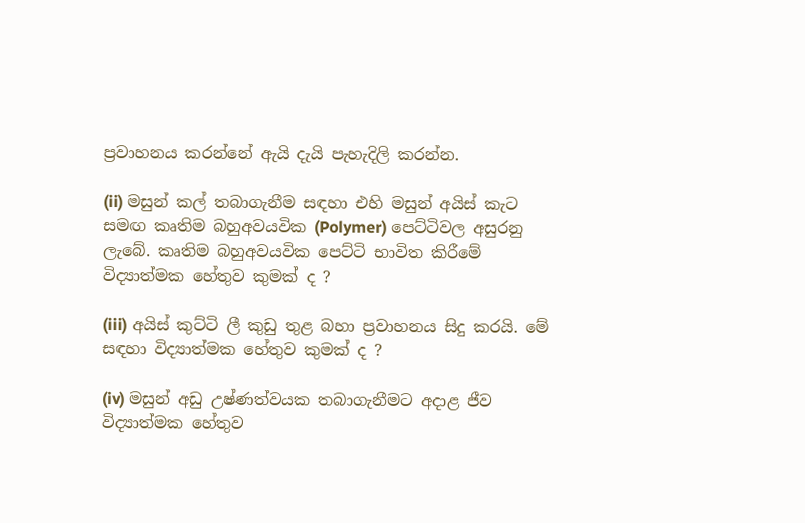ප්‍රවාහනය කරන්නේ ඇයි දැයි පැහැදිලි කරන්න.

(ii) මසුන් කල් තබාගැනීම සඳහා එහි මසුන් අයිස් කැට සමඟ කෘතිම බහුඅවයවික (Polymer) පෙට්ටිවල අසුරනු ලැබේ. කෘතිම බහුඅවයවික පෙට්ටි භාවිත කිරීමේ විද්‍යාත්මක හේතුව කුමක් ද ?

(iii) අයිස් කුට්ටි ලී කුඩු තුළ බහා ප්‍රවාහනය සිදු කරයි. මේ සඳහා විද්‍යාත්මක හේතුව කුමක් ද ?

(iv) මසුන් අඩු උෂ්ණත්වයක තබාගැනීමට අදාළ ජීව විද්‍යාත්මක හේතුව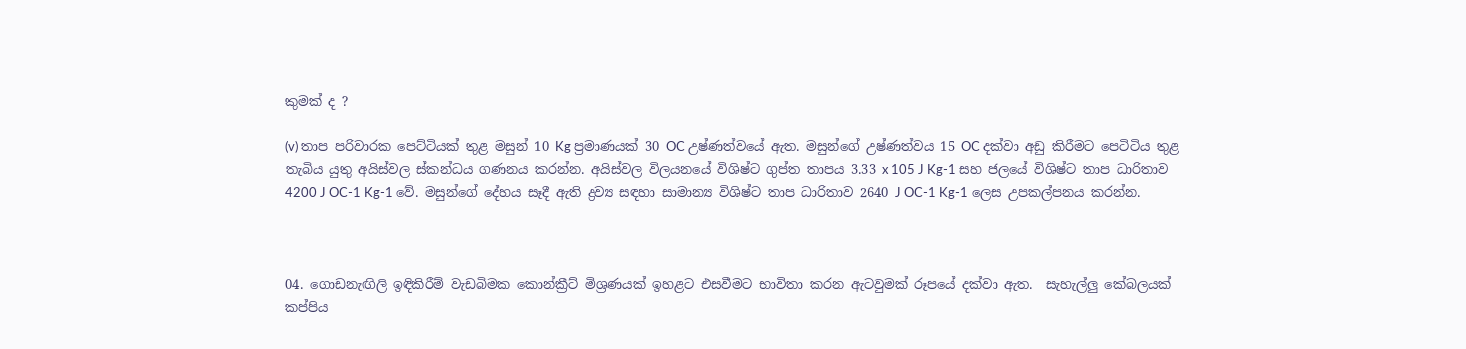කුමක් ද ?

(v) තාප පරිවාරක පෙට්ටියක් තුළ මසුන් 10 Kg ප්‍රමාණයක් 30 OC උෂ්ණත්වයේ ඇත. මසුන්ගේ උෂ්ණත්වය 15 OC දක්වා අඩු කිරීමට පෙටිටිය තුළ තැබිය යුතු අයිස්වල ස්කන්ධය ගණනය කරන්න. අයිස්වල විලයනයේ විශිෂ්ට ගුප්ත තාපය 3.33 x 105 J Kg-1 සහ ජලයේ විශිෂ්ට තාප ධාරිතාව 4200 J OC-1 Kg-1 වේ. මසුන්ගේ දේහය සෑදී ඇති ද්‍රව්‍ය සඳහා සාමාන්‍ය විශිෂ්ට තාප ධාරිතාව 2640 J OC-1 Kg-1 ලෙස උපකල්පනය කරන්න.



04. ගොඩනැඟිලි ඉඳිකිරීම් වැඩබිමක කොන්ක්‍රීට් මිශ්‍රණයක් ඉහළට එසවීමට භාවිතා කරන ඇටවුමක් රූපයේ දක්වා ඇත.  සැහැල්ලු කේබලයක් කප්පිය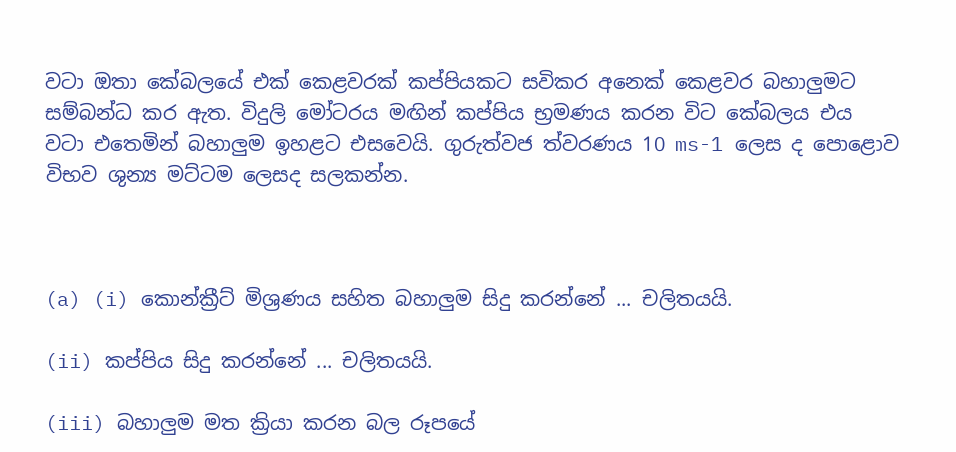වටා ඔතා කේබලයේ එක් කෙළවරක් කප්පියකට සවිකර අනෙක් කෙළවර බහාලුමට සම්බන්ධ කර ඇත. විදුලි මෝටරය මඟින් කප්පිය භ්‍රමණය කරන විට කේබලය එය වටා එතෙමින් බහාලුම ඉහළට එසවෙයි. ගුරුත්වජ ත්වරණය 10 ms-1 ලෙස ද පොළොව  විභව ශුන්‍ය මට්ටම ලෙසද සලකන්න.



(a) (i) කොන්ක්‍රීට් මිශ්‍රණය සහිත බහාලුම සිදු කරන්නේ ... චලිතයයි.

(ii) කප්පිය සිදු කරන්නේ ... චලිතයයි.

(iii) බහාලුම මත ක්‍රියා කරන බල රූපයේ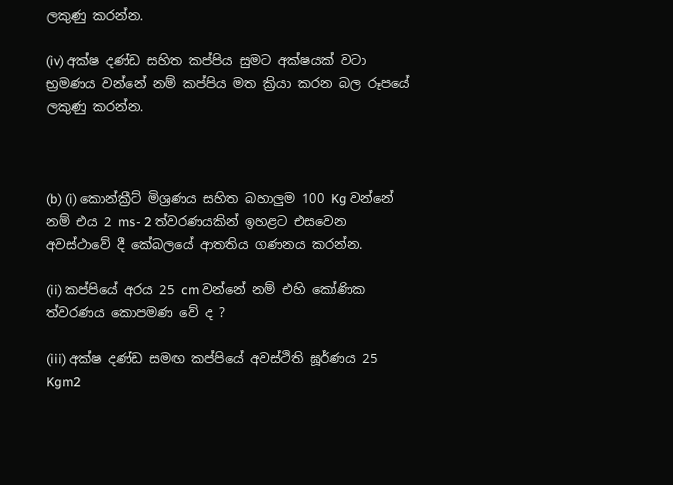ලකුණු කරන්න.

(iv) අක්ෂ දණ්ඩ සහිත කප්පිය සුමට අක්ෂයක් වටා භ්‍රමණය වන්නේ නම් කප්පිය මත ක්‍රියා කරන බල රූපයේ ලකුණු කරන්න.



(b) (i) කොන්ක්‍රීට් මිශ්‍රණය සහිත බහාලුම 100 Kg වන්නේ නම් එය 2 ms- 2 ත්වරණයකින් ඉහළට එසවෙන අවස්ථාවේ දී කේබලයේ ආතතිය ගණනය කරන්න.

(ii) කප්පියේ අරය 25 cm වන්නේ නම් එහි කෝණික ත්වරණය කොපමණ වේ ද ?

(iii) අක්ෂ දණ්ඩ සමඟ කප්පියේ අවස්ථිති ඝූර්ණය 25 Kgm2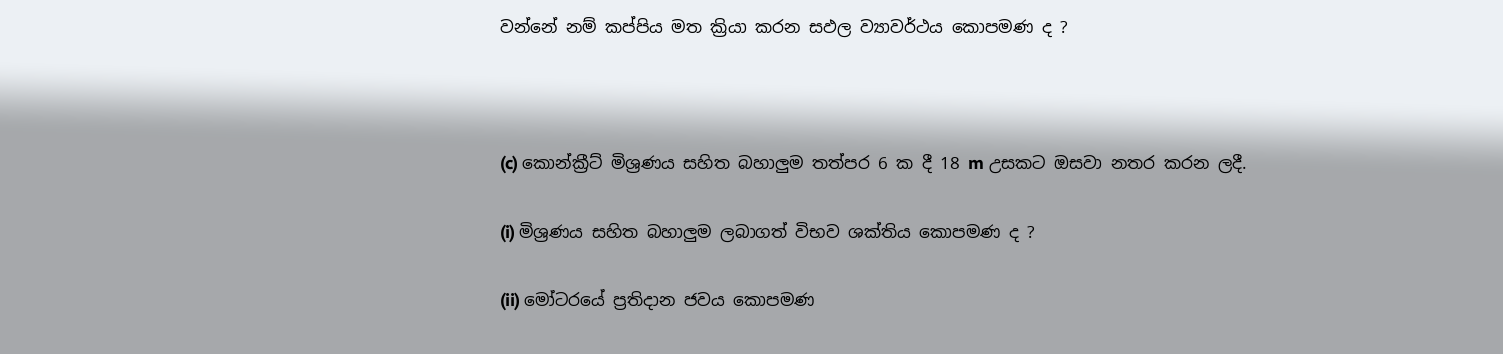වන්නේ නම් කප්පිය මත ක්‍රියා කරන සඵල ව්‍යාවර්ථය කොපමණ ද ?



(c) කොන්ක්‍රීට් මිශ්‍රණය සහිත බහාලුම තත්පර 6 ක දී 18 m උසකට ඔසවා නතර කරන ලදී.

(i) මිශ්‍රණය සහිත බහාලුම ලබාගත් විභව ශක්තිය කොපමණ ද ?

(ii) මෝටරයේ ප්‍රතිදාන ජවය කොපමණ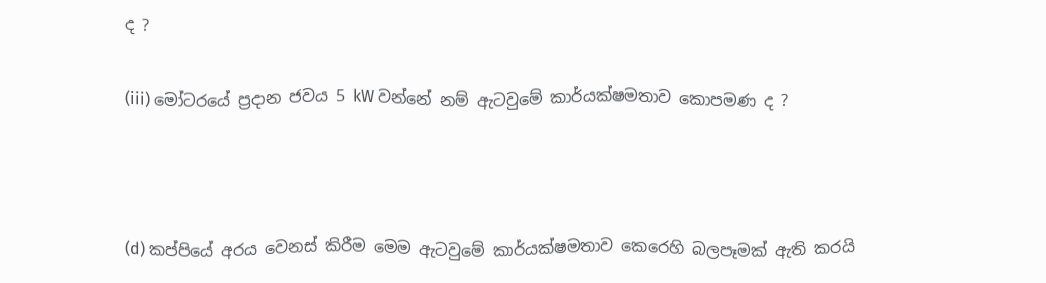ද ?

(iii) මෝටරයේ ප්‍රදාන ජවය 5 kW වන්නේ නම් ඇටවුමේ කාර්යක්ෂමතාව කොපමණ ද ?



(d) කප්පියේ අරය වෙනස් කිරීම මෙම ඇටවුමේ කාර්යක්ෂමතාව කෙරෙහි බලපෑමක් ඇති කරයි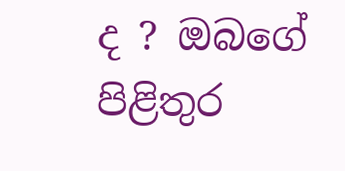ද ? ඔබගේ පිළිතුර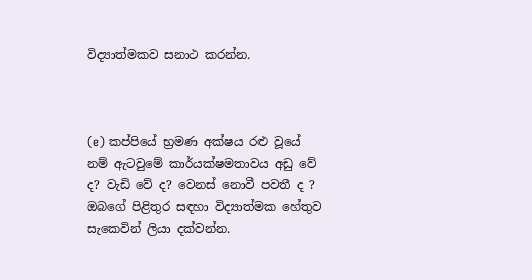විද්‍යාත්මකව සනාථ කරන්න.



(e) කප්පියේ භ්‍රමණ අක්ෂය රළු වූයේ නම් ඇටවුමේ කාර්යක්ෂමතාවය අඩු වේ ද? වැඩි වේ ද? වෙනස් නොවී පවතී ද ? ඔබගේ පිළිතුර සඳහා විද්‍යාත්මක හේතුව සැකෙවින් ලියා දක්වන්න.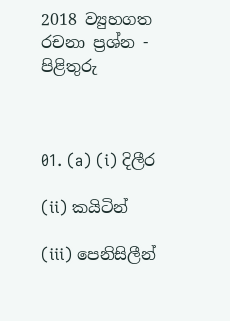2018 ව්‍යුහගත රචනා ප්‍රශ්න - පිළිතුරු



01. (a) (i) දිලීර

(ii) කයිටින්

(iii) පෙනිසිලීන්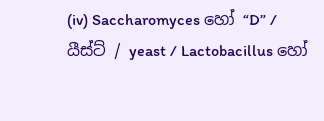(iv) Saccharomyces හෝ “D” / යීස්ට් / yeast / Lactobacillus හෝ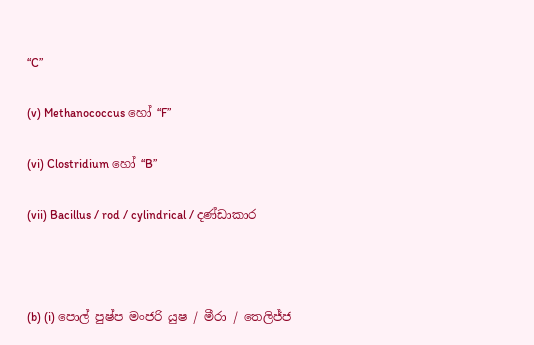“C”

(v) Methanococcus හෝ “F”

(vi) Clostridium හෝ “B”

(vii) Bacillus / rod / cylindrical / දණ්ඩාකාර



(b) (i) පොල් පුෂ්ප මංජරි යුෂ / මීරා / තෙලිජ්ජ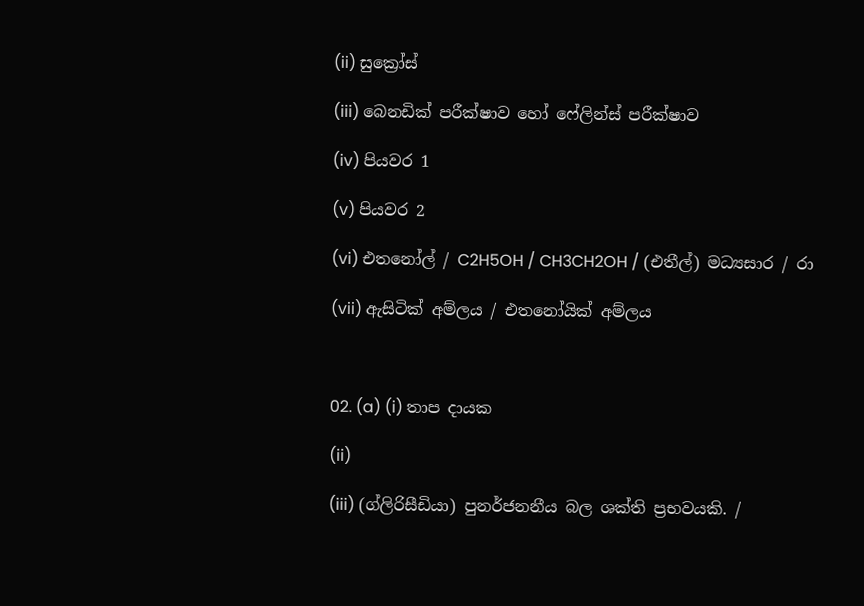(ii) සුක්‍රෝස්

(iii) බෙනඩික් පරීක්ෂාව හෝ ෆේලින්ස් පරීක්ෂාව

(iv) පියවර 1

(v) පියවර 2

(vi) එතනෝල් / C2H5OH / CH3CH2OH / (එතීල්) මධ්‍යසාර / රා

(vii) ඇසිටික් අම්ලය / එතනෝයික් අම්ලය



02. (a) (i) තාප දායක

(ii)

(iii) (ග්ලිරිසීඩියා) පුනර්ජනනීය බල ශක්ති ප්‍රභවයකි. /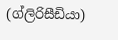(ග්ලිරිසීඩියා)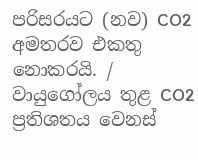පරිසරයට (නව) CO2  අමතරව එකතු නොකරයි. / වායුගෝලය තුළ CO2  ප්‍රතිශතය වෙනස්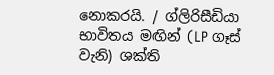නොකරයි. / ග්ලිරිසීඩියා භාවිතය මඟින් (LP ගෑස් වැනි) ශක්ති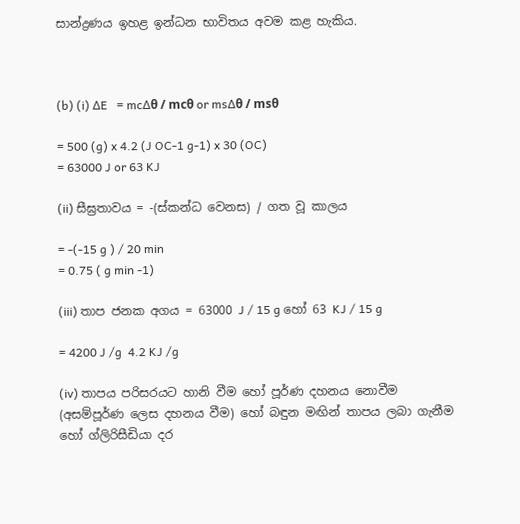සාන්ද්‍රණය ඉහළ ඉන්ධන භාවිතය අවම කළ හැකිය.



(b) (i) ∆E   = mc∆θ / mcθ or ms∆θ / msθ

= 500 (g) x 4.2 (J OC-1 g-1) x 30 (OC)
= 63000 J or 63 KJ

(ii) සීඝ්‍රතාවය = -(ස්කන්ධ වෙනස) / ගත වූ කාලය

= -(-15 g ) / 20 min
= 0.75 ( g min -1)

(iii) තාප ජනක අගය = 63000 J / 15 g හෝ 63 KJ / 15 g

= 4200 J /g  4.2 KJ /g

(iv) තාපය පරිසරයට හානි වීම හෝ පූර්ණ දහනය නොවීම (අසම්පූර්ණ ලෙස දහනය වීම) හෝ බඳුන මඟින් තාපය ලබා ගැනීම හෝ ග්ලිරිසීඩියා දර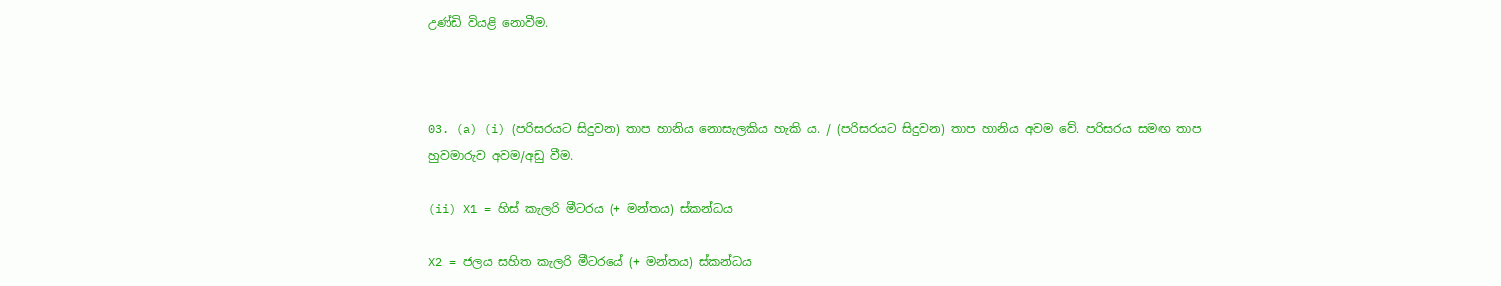උණ්ඩි වියළි නොවීම.



03. (a) (i) (පරිසරයට සිදුවන) තාප හානිය නොසැලකිය හැකි ය. / (පරිසරයට සිදුවන) තාප හානිය අවම වේ. පරිසරය සමඟ තාප හුවමාරුව අවම/අඩු වීම.

(ii) X1 = හිස් කැලරි මීටරය (+ මන්තය) ස්කන්ධය

X2 = ජලය සහිත කැලරි මීටරයේ (+ මන්තය) ස්කන්ධය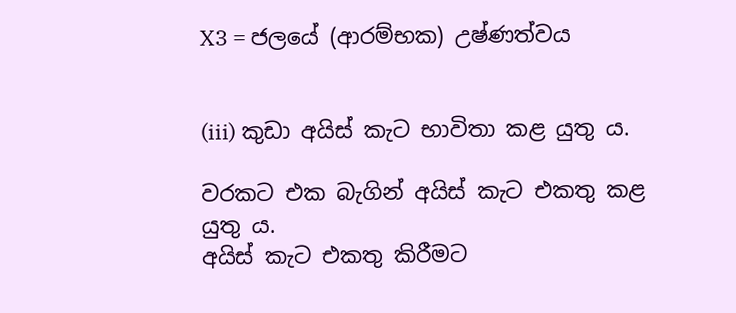X3 = ජලයේ (ආරම්භක) උෂ්ණත්වය


(iii) කුඩා අයිස් කැට භාවිතා කළ යුතු ය.

වරකට එක බැගින් අයිස් කැට එකතු කළ යුතු ය.
අයිස් කැට එකතු කිරීමට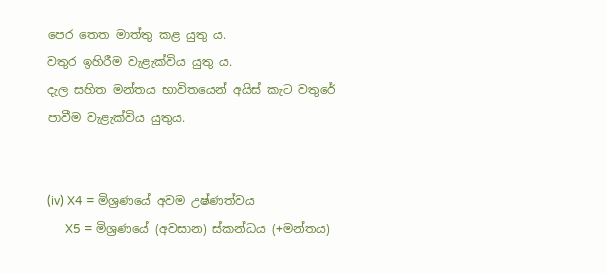පෙර තෙත මාත්තු කළ යුතු ය.
වතුර ඉහිරීම වැළැක්විය යුතු ය.
දැල සහිත මන්තය භාවිතයෙන් අයිස් කැට වතුරේ පාවීම වැළැක්විය යුතුය.


(iv) X4 = මිශ්‍රණයේ අවම උෂ්ණත්වය
      X5 = මිශ්‍රණයේ (අවසාන) ස්කන්ධය (+මන්තය)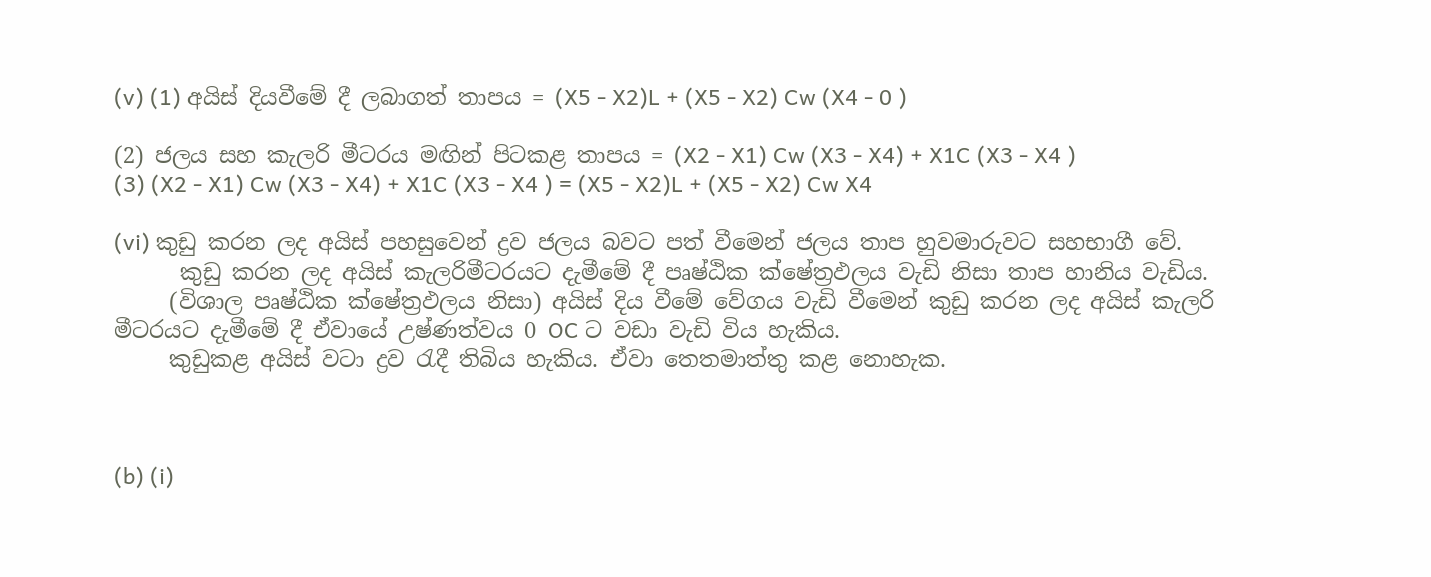(v) (1) අයිස් දියවීමේ දී ලබාගත් තාපය = (X5 - X2)L + (X5 - X2) Cw (X4 - 0 )

(2) ජලය සහ කැලරි මීටරය මඟින් පිටකළ තාපය = (X2 - X1) Cw (X3 - X4) + X1C (X3 - X4 )
(3) (X2 - X1) Cw (X3 - X4) + X1C (X3 - X4 ) = (X5 - X2)L + (X5 - X2) Cw X4

(vi) කුඩු කරන ලද අයිස් පහසුවෙන් ද්‍රව ජලය බවට පත් වීමෙන් ජලය තාප හුවමාරුවට සහභාගී වේ.
      කුඩු කරන ලද අයිස් කැලරිමීටරයට දැමීමේ දී පෘෂ්ඨික ක්ෂේත්‍රඵලය වැඩි නිසා තාප හානිය වැඩිය.
     (විශාල පෘෂ්ඨික ක්ෂේත්‍රඵලය නිසා) අයිස් දිය වීමේ වේගය වැඩි වීමෙන් කුඩු කරන ලද අයිස් කැලරි මීටරයට දැමීමේ දී ඒවායේ උෂ්ණත්වය 0 OC ට වඩා වැඩි විය හැකිය.
     කුඩුකළ අයිස් වටා ද්‍රව රැදී තිබිය හැකිය. ඒවා තෙතමාත්තු කළ නොහැක.



(b) (i)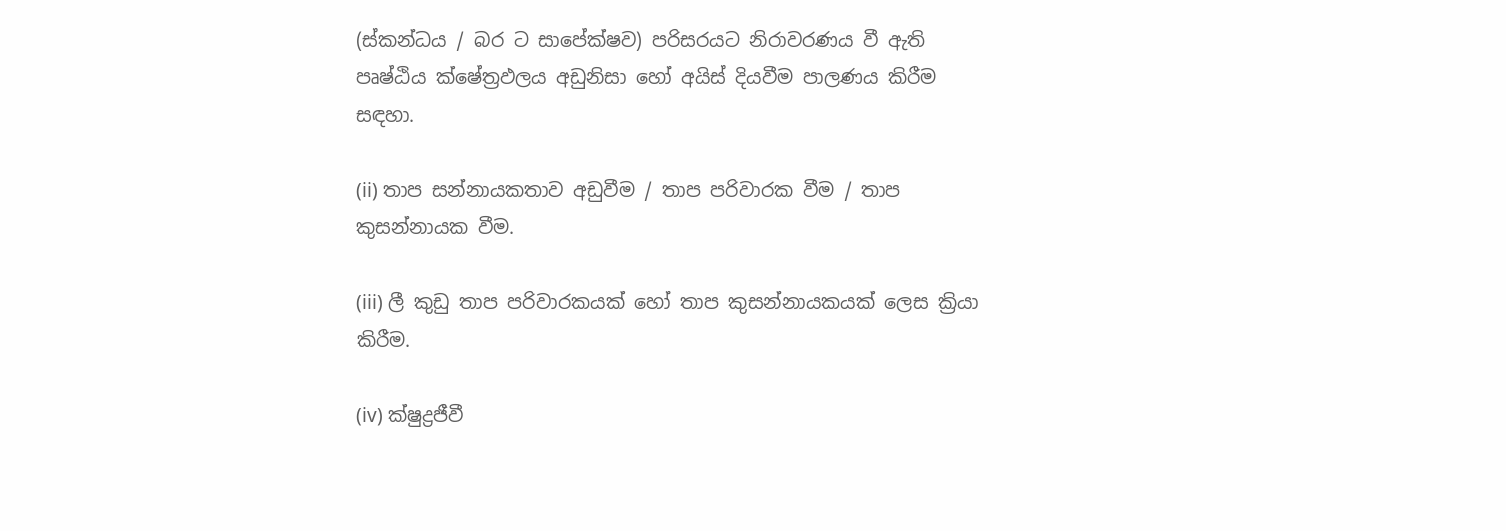(ස්කන්ධය / බර ට සාපේක්ෂව) පරිසරයට නිරාවරණය වී ඇති පෘෂ්ඨිය ක්ෂේත්‍රඵලය අඩුනිසා හෝ අයිස් දියවීම පාලණය කිරීම සඳහා.

(ii) තාප සන්නායකතාව අඩුවීම / තාප පරිවාරක වීම / තාප කුසන්නායක වීම.

(iii) ලී කුඩු තාප පරිවාරකයක් හෝ තාප කුසන්නායකයක් ලෙස ක්‍රියා කිරීම.

(iv) ක්ෂුද්‍රජීවී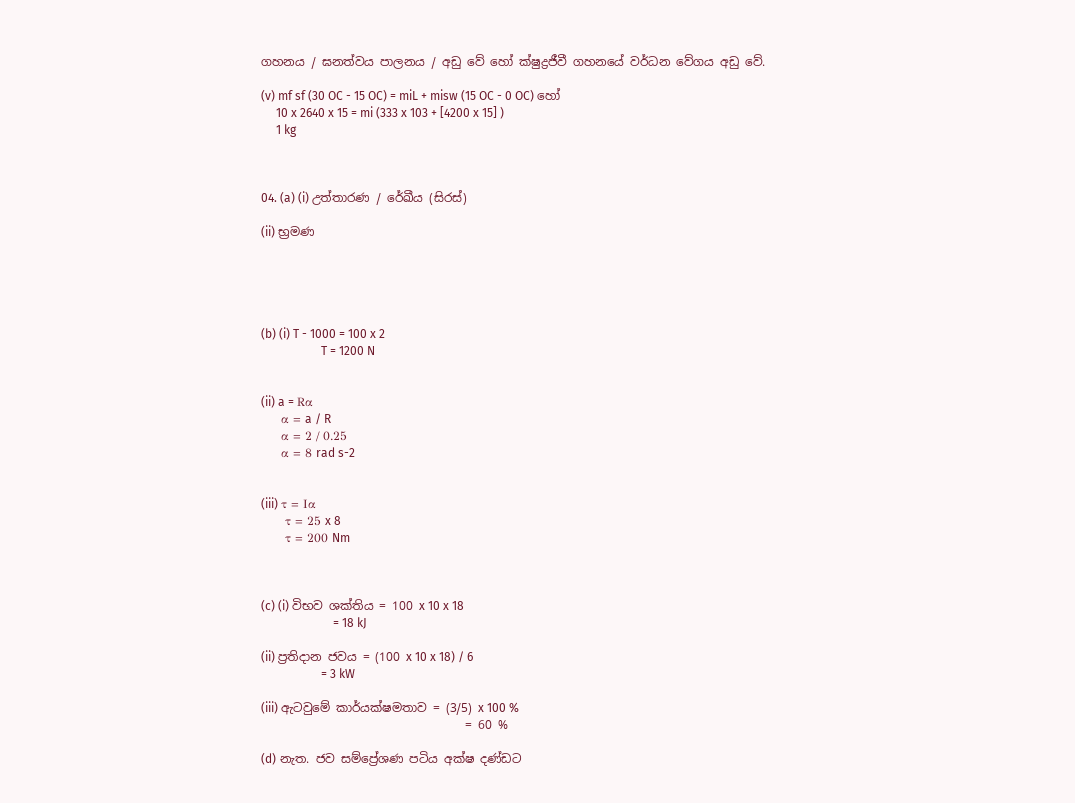ගහනය / ඝනත්වය පාලනය / අඩු වේ හෝ ක්ෂුද්‍රජීවී ගහනයේ වර්ධන වේගය අඩු වේ.

(v) mf sf (30 OC - 15 OC) = miL + misw (15 OC - 0 OC) හෝ
     10 x 2640 x 15 = mi (333 x 103 + [4200 x 15] )
     1 kg



04. (a) (i) උත්තාරණ / රේඛීය (සිරස්)

(ii) භ්‍රමණ





(b) (i) T - 1000 = 100 x 2
                    T = 1200 N


(ii) a = Rα
     α = a / R
     α = 2 / 0.25
     α = 8 rad s-2


(iii) τ = Iα
      τ = 25 x 8
      τ = 200 Nm



(c) (i) විභව ශක්තිය = 100 x 10 x 18
                        = 18 kJ

(ii) ප්‍රතිදාන ජවය = (100 x 10 x 18) / 6
                    = 3 kW

(iii) ඇටවුමේ කාර්යක්ෂමතාව = (3/5) x 100 %
                                  = 60 %

(d) නැත. ජව සම්ප්‍රේශණ පටිය අක්ෂ දණ්ඩට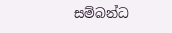සම්බන්ධ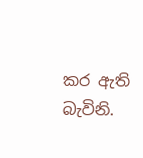කර ඇති බැවිනි.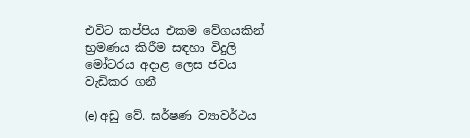එවිට කප්පිය එකම වේගයකින් භ්‍රමණය කිරීම සඳහා විදුලි මෝටරය අදාළ ලෙස ජවය වැඩිකර ගනී

(e) අඩු වේ. ඝර්ෂණ ව්‍යාවර්ථය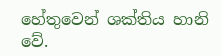හේතුවෙන් ශක්තිය හානි වේ.